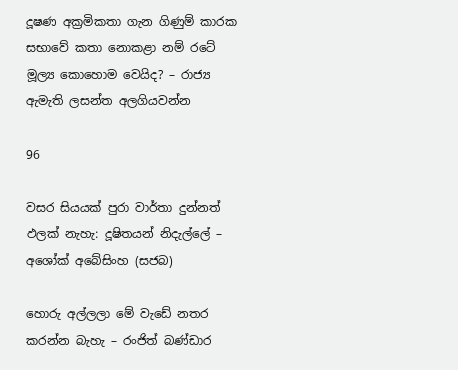දූෂණ අක්‍රමිකතා ගැන ගිණුම් කාරක සභාවේ කතා නොකළා නම් රටේ මූල්‍ය කොහොම වෙයිද? – රාජ්‍ය ඇමැති ලසන්ත අලගියවන්න

96

වසර සියයක් පුරා වාර්තා දුන්නත් ඵලක් නැහැ: දූෂිතයන් නිදැල්ලේ – අශෝක් අබේසිංහ (සජබ)

හොරු අල්ලලා මේ වැඩේ නතර කරන්න බැහැ – රංජිත් බණ්ඩාර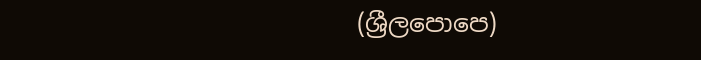(ශ්‍රීලපොපෙ)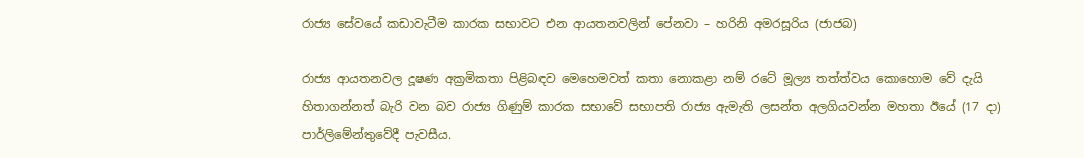රාජ්‍ය සේවයේ කඩාවැටීම කාරක සභාවට එන ආයතනවලින් පේනවා – හරිනි අමරසූරිය (ජාජබ)

රාජ්‍ය ආයතනවල දූෂණ අක්‍රමිකතා පිළිබඳව මෙහෙමවත් කතා නොකළා නම් රටේ මූල්‍ය තත්ත්වය කොහොම වේ දැයි හිතාගන්නත් බැරි වන බව රාජ්‍ය ගිණුම් කාරක සභාවේ සභාපති රාජ්‍ය ඇමැති ලසන්ත අලගියවන්න මහතා ඊයේ (17 දා) පාර්ලිමේන්තුවේදී පැවසීය.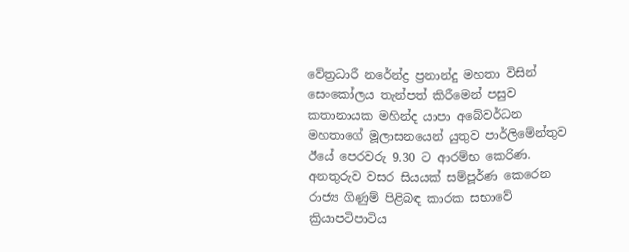වේත්‍රධාරී නරේන්ද්‍ර ප්‍රනාන්දු මහතා විසින් සෙංකෝලය තැන්පත් කිරීමෙන් පසුව කතානායක මහින්ද යාපා අබේවර්ධන මහතාගේ මූලාසනයෙන් යුතුව පාර්ලිමේන්තුව ඊයේ පෙරවරු 9.30 ට ආරම්භ කෙරිණ. අනතුරුව වසර සියයක් සම්පූර්ණ කෙරෙන රාජ්‍ය ගිණුම් පිළිබඳ කාරක සභාවේ ක්‍රියාපටිපාටිය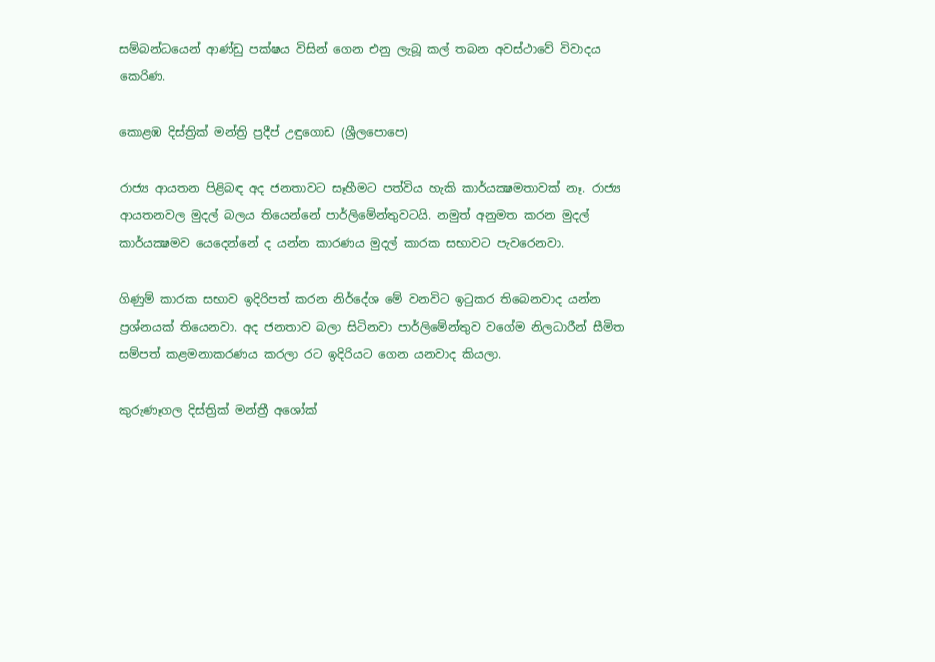සම්බන්ධයෙන් ආණ්ඩු පක්ෂය විසින් ගෙන එනු ලැබූ කල් තබන අවස්ථාවේ විවාදය කෙරිණ.

කොළඹ දිස්ත්‍රික් මන්ත්‍රි ප්‍රදීප් උඳුගොඩ (ශ්‍රීලපොපෙ)

රාජ්‍ය ආයතන පිළිබඳ අද ජනතාවට සෑහීමට පත්විය හැකි කාර්යක්‍ෂමතාවක් නෑ. රාජ්‍ය ආයතනවල මුදල් බලය තියෙන්නේ පාර්ලිමේන්තුවටයි. නමුත් අනුමත කරන මුදල් කාර්යක්‍ෂමව යෙදෙන්නේ ද යන්න කාරණය මුදල් කාරක සභාවට පැවරෙනවා.

ගිණුම් කාරක සභාව ඉදිරිපත් කරන නිර්දේශ මේ වනවිට ඉටුකර තිබෙනවාද යන්න ප්‍රශ්නයක් තියෙනවා. අද ජනතාව බලා සිටිනවා පාර්ලිමේන්තුව වගේම නිලධාරීන් සීමිත සම්පත් කළමනාකරණය කරලා රට ඉදිරියට ගෙන යනවාද කියලා.

කුරුණෑගල දිස්ත්‍රික් මන්ත්‍රී අශෝක්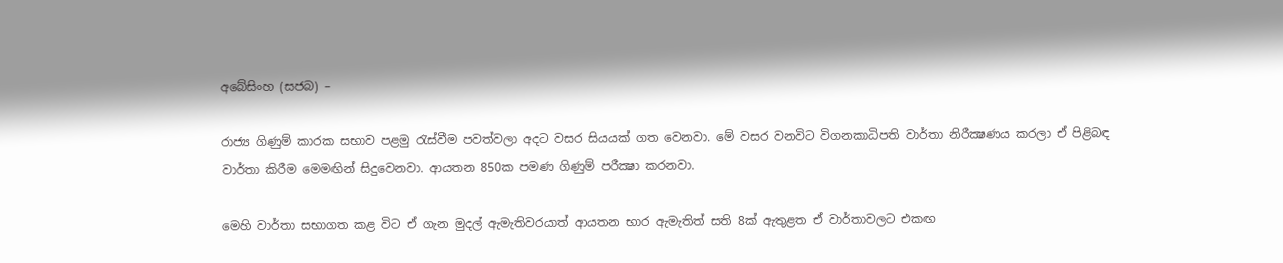අබේසිංහ (සජබ) –

රාජ්‍ය ගිණුම් කාරක සභාව පළමු රැස්වීම පවත්වලා අදට වසර සියයක් ගත වෙනවා. මේ වසර වනවිට විගනකාධිපති වාර්තා නිරීක්‍ෂණය කරලා ඒ පිළිබඳ වාර්තා කිරීම මෙමඟින් සිදුවෙනවා. ආයතන 850ක පමණ ගිණුම් පරීක්‍ෂා කරනවා.

මෙහි වාර්තා සභාගත කළ විට ඒ ගැන මුදල් ඇමැතිවරයාත් ආයතන භාර ඇමැතිත් සති 8ක් ඇතුළත ඒ වාර්තාවලට එකඟ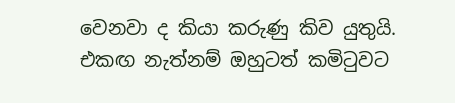වෙනවා ද කියා කරුණු කිව යුතුයි. එකඟ නැත්නම් ඔහුටත් කමිටුවට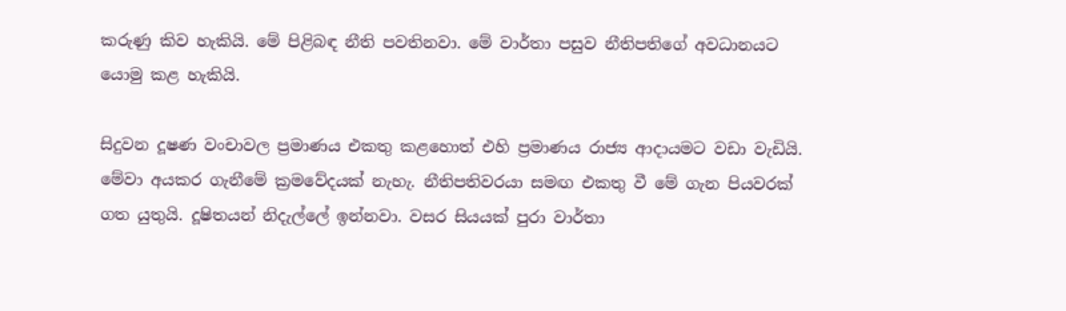කරුණු කිව හැකියි. මේ පිළිබඳ නීති පවතිනවා. මේ වාර්තා පසුව නීතිපතිගේ අවධානයට යොමු කළ හැකියි.

සිදුවන දූෂණ වංචාවල ප්‍රමාණය එකතු කළහොත් එහි ප්‍රමාණය රාජ්‍ය ආදායමට වඩා වැඩියි. මේවා අයකර ගැනීමේ ක්‍රමවේදයක් නැහැ. නීතිපතිවරයා සමඟ එකතු වී මේ ගැන පියවරක් ගත යුතුයි. දූෂිතයන් නිදැල්ලේ ඉන්නවා. වසර සියයක් පුරා වාර්තා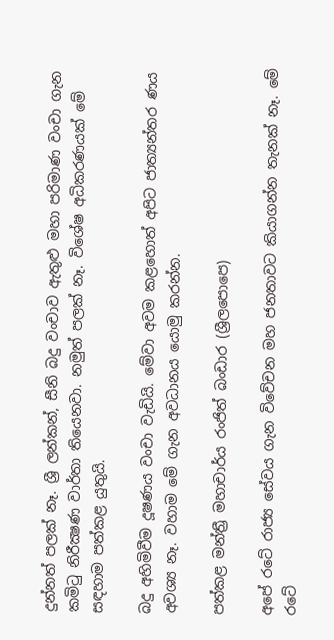දුන්නත් පලක් නෑ. ශ්‍රී ලන්කන්, සීනි බදු වංචාව ඇතුළු මහා පරිමාණ වංචා ගැන කමිටු නිරීක්‍ෂණ වාර්තා තියෙනවා. නමුත් පලක් නෑ. විශේෂ අධිකරණයක් මේ සඳහාම පත්කළ යුතුයි.

බදු අහිමිවීම දූෂණය වංචා වැඩියි. මේවා අවම කළහොත් අපිට ජාත්‍යන්තර ණය අවශ්‍ය නෑ. වහාම මේ ගැන අවධානය යොමු කරන්න.

පත්කළ මන්ත්‍රී මහාචාර්ය රංජිත් බංඩාර (ශ්‍රීලපොපෙ)

අපේ රටේ රාජ්‍ය සේවය ගැන විවේචන මහ ජනතාවට කියාගන්න තැනක් නෑ. මේ රටේ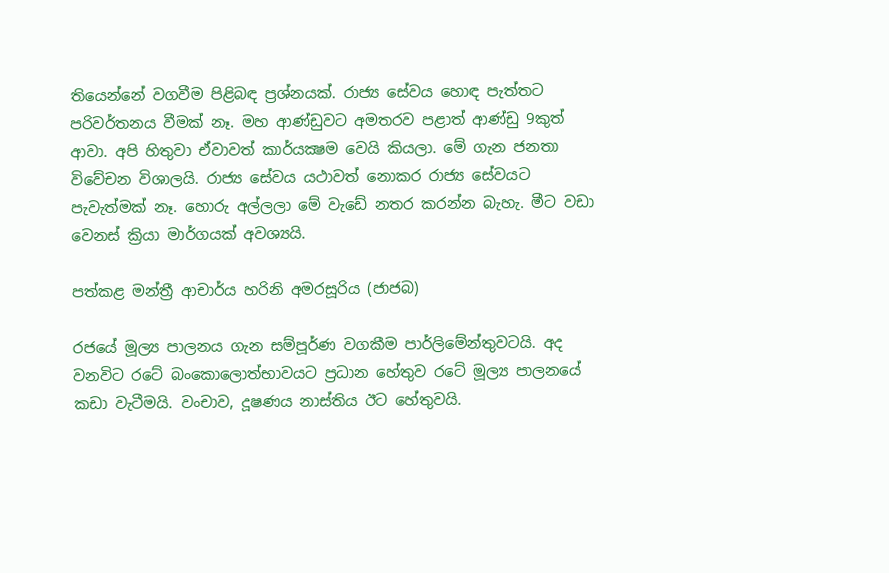තියෙන්නේ වගවීම පිළිබඳ ප්‍රශ්නයක්. රාජ්‍ය සේවය හොඳ පැත්තට පරිවර්තනය වීමක් නෑ. මහ ආණ්ඩුවට අමතරව පළාත් ආණ්ඩු 9කුත් ආවා. අපි හිතුවා ඒවාවත් කාර්යක්‍ෂම වෙයි කියලා. මේ ගැන ජනතා විවේචන විශාලයි. රාජ්‍ය සේවය යථාවත් නොකර රාජ්‍ය සේවයට පැවැත්මක් නෑ. හොරු අල්ලලා මේ වැඩේ නතර කරන්න බැහැ. මීට වඩා වෙනස් ක්‍රියා මාර්ගයක් අවශ්‍යයි.

පත්කළ මන්ත්‍රී ආචාර්ය හරිනි අමරසූරිය (ජාජබ)

රජයේ මූල්‍ය පාලනය ගැන සම්පූර්ණ වගකීම පාර්ලිමේන්තුවටයි. අද වනවිට රටේ බංකොලොත්භාවයට ප්‍රධාන හේතුව රටේ මූල්‍ය පාලනයේ කඩා වැටීමයි. වංචාව, දූෂණය නාස්තිය ඊට හේතුවයි.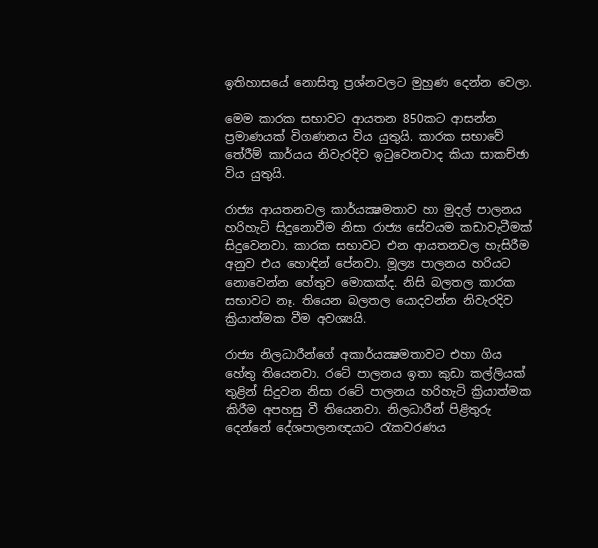ඉතිහාසයේ නොසිතූ ප්‍රශ්නවලට මුහුණ දෙන්න වෙලා.

මෙම කාරක සභාවට ආයතන 850කට ආසන්න ප්‍රමාණයක් විගණනය විය යුතුයි. කාරක සභාවේ තේරීම් කාර්යය නිවැරදිව ඉටුවෙනවාද කියා සාකච්ඡා විය යුතුයි.

රාජ්‍ය ආයතනවල කාර්යක්‍ෂමතාව හා මුදල් පාලනය හරිහැටි සිදුනොවීම නිසා රාජ්‍ය සේවයම කඩාවැටීමක් සිදුවෙනවා. කාරක සභාවට එන ආයතනවල හැසිරීම අනුව එය හොඳින් පේනවා. මූල්‍ය පාලනය හරියට නොවෙන්න හේතුව මොකක්ද. නිසි බලතල කාරක සභාවට නෑ. තියෙන බලතල යොදවන්න නිවැරදිව ක්‍රියාත්මක වීම අවශ්‍යයි.

රාජ්‍ය නිලධාරීන්ගේ අකාර්යක්‍ෂමතාවට එහා ගිය හේතු තියෙනවා. රටේ පාලනය ඉතා කුඩා කල්ලියක් තුළින් සිදුවන නිසා රටේ පාලනය හරිහැටි ක්‍රියාත්මක කිරීම අපහසු වී තියෙනවා. නිලධාරීන් පිළිතුරු දෙන්නේ දේශපාලනඥයාට රැකවරණය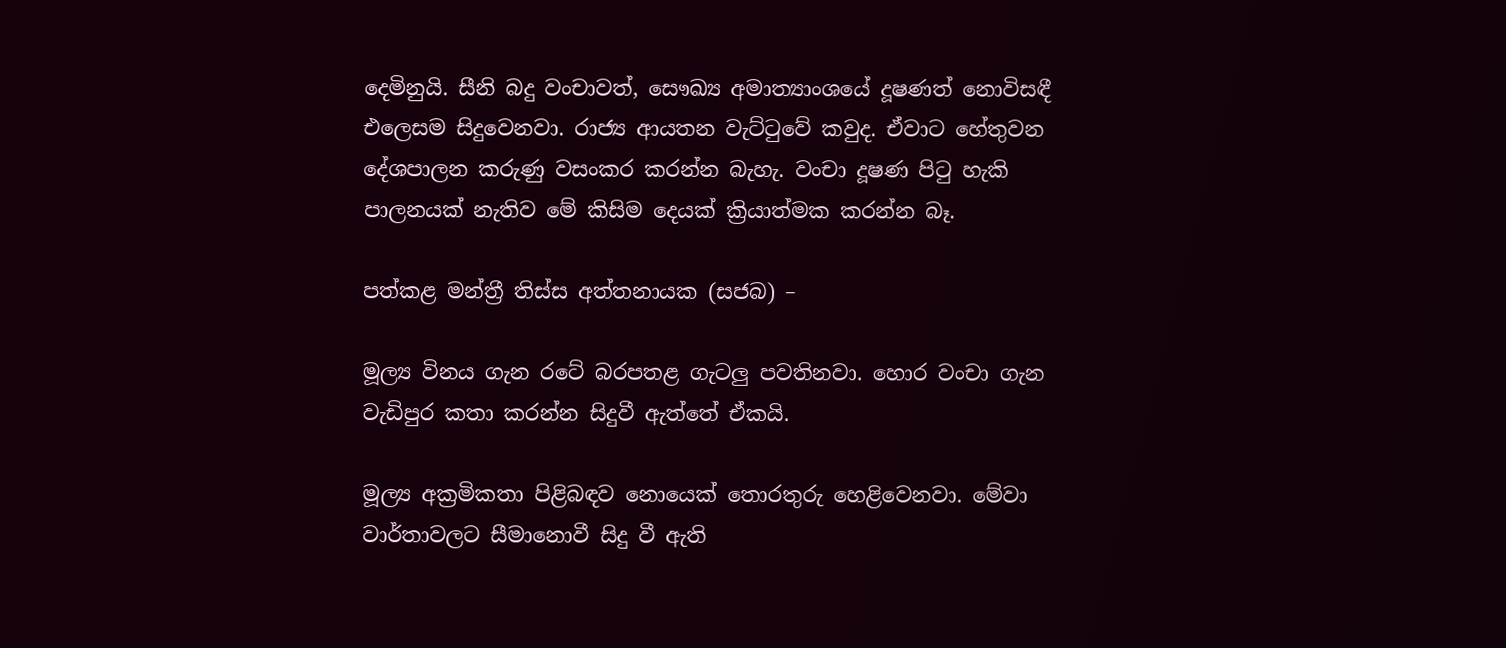දෙමිනුයි. සීනි බදු වංචාවත්, සෞඛ්‍ය අමාත්‍යාංශයේ දූෂණත් නොවිසඳී එලෙසම සිදුවෙනවා. රාජ්‍ය ආයතන වැට්ටුවේ කවුද. ඒවාට හේතුවන දේශපාලන කරුණු වසංකර කරන්න බැහැ. වංචා දූෂණ පිටු හැකි පාලනයක් නැතිව මේ කිසිම දෙයක් ක්‍රියාත්මක කරන්න බෑ.

පත්කළ මන්ත්‍රී තිස්ස අත්තනායක (සජබ) –

මූල්‍ය විනය ගැන රටේ බරපතළ ගැටලු පවතිනවා. හොර වංචා ගැන වැඩිපුර කතා කරන්න සිදුවී ඇත්තේ ඒකයි.

මූල්‍ය අක්‍රමිකතා පිළිබඳව නොයෙක් තොරතුරු හෙළිවෙනවා. මේවා වාර්තාවලට සීමානොවී සිදු වී ඇති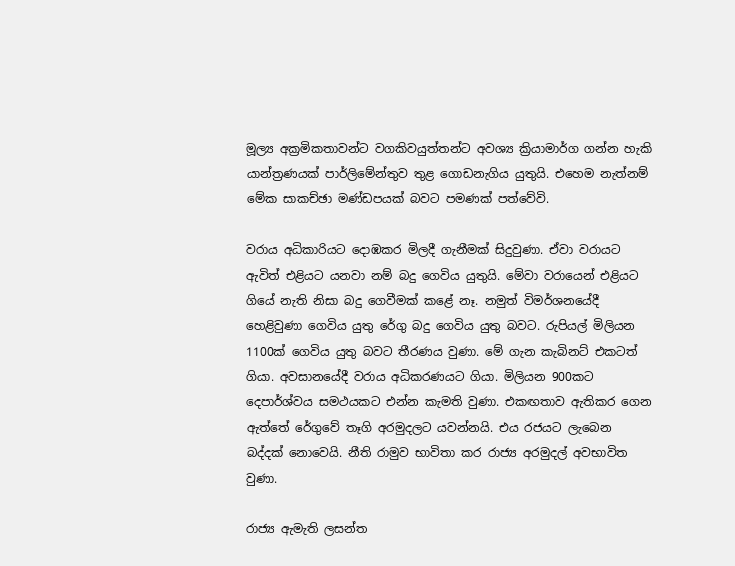මූල්‍ය අක්‍රමිකතාවන්ට වගකිවයුත්තන්ට අවශ්‍ය ක්‍රියාමාර්ග ගන්න හැකි යාන්ත්‍රණයක් පාර්ලිමේන්තුව තුළ ගොඩනැගිය යුතුයි. එහෙම නැත්නම් මේක සාකච්ඡා මණ්ඩපයක් බවට පමණක් පත්වේවි.

වරාය අධිකාරියට දොඹකර මිලදී ගැනීමක් සිදුවුණා. ඒවා වරායට ඇවිත් එළියට යනවා නම් බදු ගෙවිය යුතුයි. මේවා වරායෙන් එළියට ගියේ නැති නිසා බදු ගෙවීමක් කළේ නෑ. නමුත් විමර්ශනයේදී හෙළිවුණා ගෙවිය යුතු රේගු බදු ගෙවිය යුතු බවට. රුපියල් මිලියන 1100ක් ගෙවිය යුතු බවට තීරණය වුණා. මේ ගැන කැබිනට් එකටත් ගියා. අවසානයේදී වරාය අධිකරණයට ගියා. මිලියන 900කට දෙපාර්ශ්වය සමථයකට එන්න කැමති වුණා. එකඟතාව ඇතිකර ගෙන ඇත්තේ රේගුවේ තෑගි අරමුදලට යවන්නයි. එය රජයට ලැබෙන බද්දක් නොවෙයි. නීති රාමුව භාවිතා කර රාජ්‍ය අරමුදල් අවභාවිත වුණා.

රාජ්‍ය ඇමැති ලසන්ත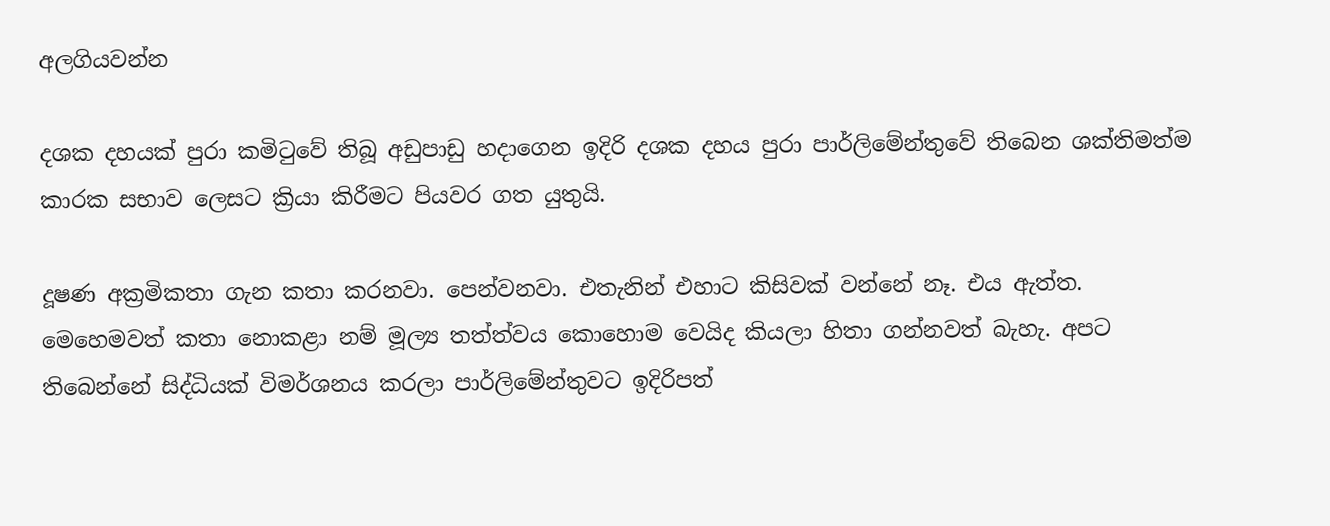අලගියවන්න

දශක දහයක් පුරා කමිටුවේ තිබූ අඩුපාඩු හදාගෙන ඉදිරි දශක දහය පුරා පාර්ලිමේන්තුවේ තිබෙන ශක්තිමත්ම කාරක සභාව ලෙසට ක්‍රියා කිරීමට පියවර ගත යුතුයි.

දූෂණ අක්‍රමිකතා ගැන කතා කරනවා. පෙන්වනවා. එතැනින් එහාට කිසිවක් වන්නේ නෑ. එය ඇත්ත. මෙහෙමවත් කතා නොකළා නම් මූල්‍ය තත්ත්වය කොහොම වෙයිද කියලා හිතා ගන්නවත් බැහැ. අපට තිබෙන්නේ සිද්ධියක් විමර්ශනය කරලා පාර්ලිමේන්තුවට ඉදිරිපත්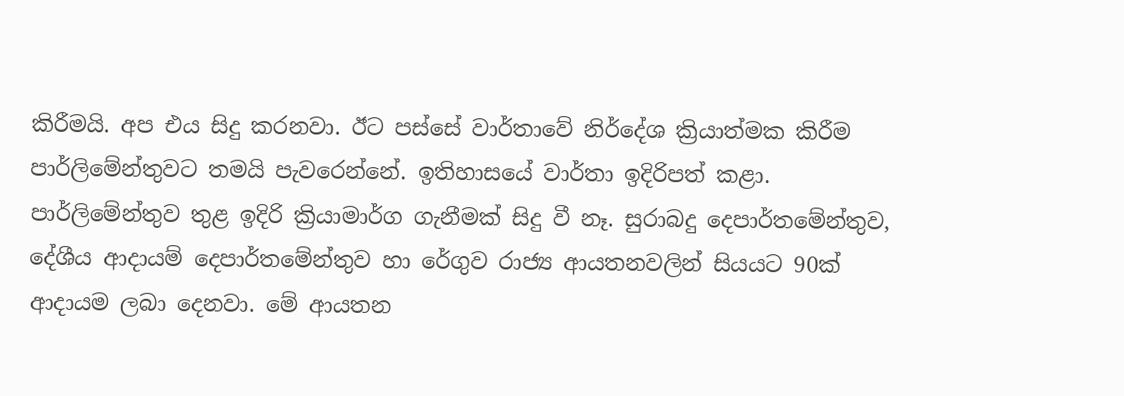කිරීමයි. අප එය සිදු කරනවා. ඊට පස්සේ වාර්තාවේ නිර්දේශ ක්‍රියාත්මක කිරීම පාර්ලිමේන්තුවට තමයි පැවරෙන්නේ. ඉතිහාසයේ වාර්තා ඉදිරිපත් කළා. පාර්ලිමේන්තුව තුළ ඉදිරි ක්‍රියාමාර්ග ගැනීමක් සිදු වී නෑ. සුරාබදු දෙපාර්තමේන්තුව, දේශීය ආදායම් දෙපාර්තමේන්තුව හා රේගුව රාජ්‍ය ආයතනවලින් සියයට 90ක් ආදායම ලබා දෙනවා. මේ ආයතන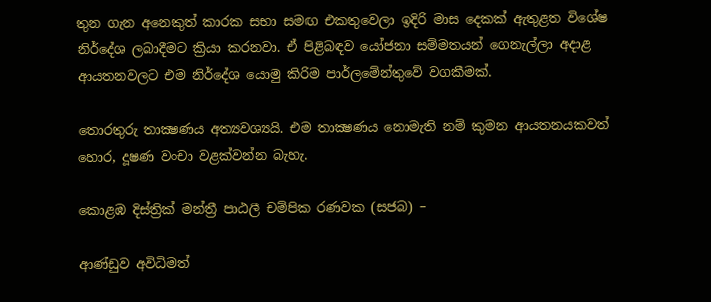තුන ගැන අනෙකුත් කාරක සභා සමඟ එකතුවෙලා ඉදිරි මාස දෙකක් ඇතුළත විශේෂ නිර්දේශ ලබාදීමට ක්‍රියා කරනවා. ඒ පිළිබඳව යෝජනා සම්මතයන් ගෙනැල්ලා අදාළ ආයතනවලට එම නිර්දේශ යොමු කිරිම පාර්ලමේන්තුවේ වගකීමක්.

තොරතුරු තාක්‍ෂණය අත්‍යවශ්‍යයි. එම තාක්‍ෂණය නොමැති නම් කුමන ආයතනයකවත් හොර, දූෂණ වංචා වළක්වන්න බැහැ.

කොළඹ දිස්ත්‍රික් මන්ත්‍රී පාඨලී චම්පික රණවක (සජබ) –

ආණ්ඩුව අවිධිමත්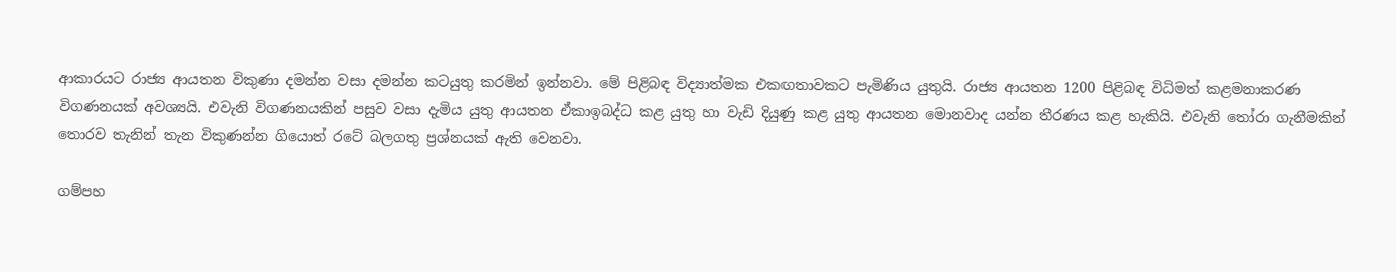ආකාරයට රාජ්‍ය ආයතන විකුණා දමන්න වසා දමන්න කටයුතු කරමින් ඉන්නවා. මේ පිළිබඳ විද්‍යාත්මක එකඟතාවකට පැමිණිය යුතුයි. රාජ්‍ය ආයතන 1200 පිළිබඳ විධිමත් කළමනාකරණ විගණනයක් අවශ්‍යයි. එවැනි විගණනයකින් පසුව වසා දැමිය යුතු ආයතන ඒකාඉබද්ධ කළ යුතු හා වැඩි දියුණු කළ යුතු ආයතන මොනවාද යන්න තීරණය කළ හැකියි. එවැනි තෝරා ගැනීමකින් තොරව තැනින් තැන විකුණන්න ගියොත් රටේ බලගතු ප්‍රශ්නයක් ඇති වෙනවා.

ගම්පහ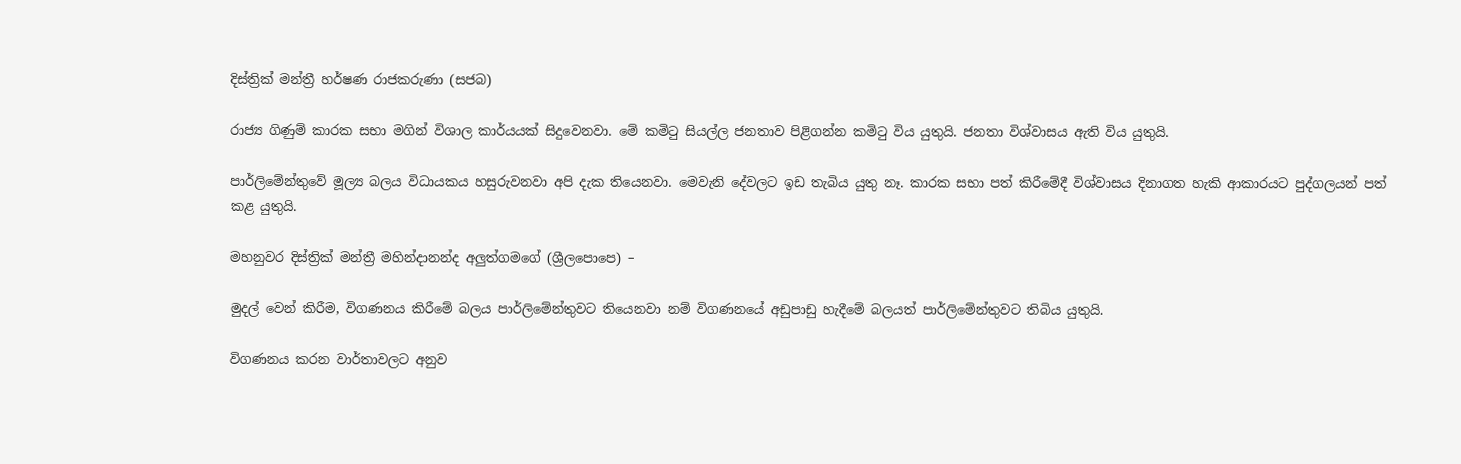දිස්ත්‍රික් මන්ත්‍රී හර්ෂණ රාජකරුණා (සජබ)

රාජ්‍ය ගිණුම් කාරක සභා මගින් විශාල කාර්යයක් සිදුවෙනවා. මේ කමිටු සියල්ල ජනතාව පිළිගන්න කමිටු විය යුතුයි. ජනතා විශ්වාසය ඇති විය යුතුයි.

පාර්ලිමේන්තුවේ මූල්‍ය බලය විධායකය හසුරුවනවා අපි දැක තියෙනවා. මෙවැනි දේවලට ඉඩ තැබිය යුතු නෑ. කාරක සභා පත් කිරීමේදී විශ්වාසය දිනාගත හැකි ආකාරයට පුද්ගලයන් පත් කළ යුතුයි.

මහනුවර දිස්ත්‍රික් මන්ත්‍රී මහින්දානන්ද අලුත්ගමගේ (ශ්‍රීලපොපෙ) –

මුදල් වෙන් කිරීම, විගණනය කිරීමේ බලය පාර්ලිමේන්තුවට තියෙනවා නම් විගණනයේ අඩුපාඩු හැදීමේ බලයත් පාර්ලිමේන්තුවට තිබිය යුතුයි.

විගණනය කරන වාර්තාවලට අනුව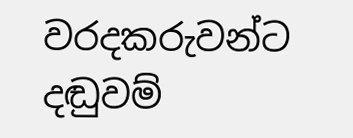වරදකරුවන්ට දඬුවම්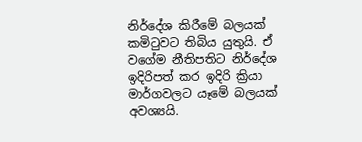නිර්දේශ කිරීමේ බලයක් කමිටුවට තිබිය යුතුයි. ඒ වගේම නීතිපතිට නිර්දේශ ඉදිරිපත් කර ඉදිරි ක්‍රියා මාර්ගවලට යෑමේ බලයක් අවශ්‍යයි.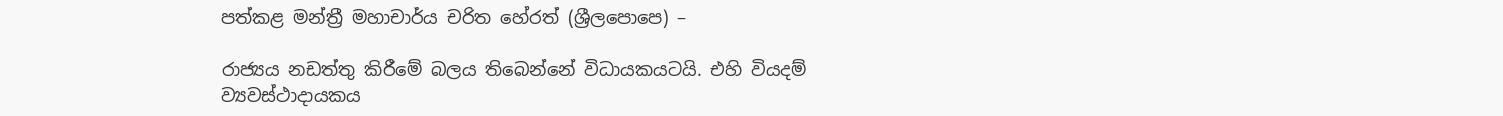පත්කළ මන්ත්‍රී මහාචාර්ය චරිත හේරත් (ශ්‍රීලපොපෙ) –

රාජ්‍යය නඩත්තු කිරීමේ බලය තිබෙන්නේ විධායකයටයි. එහි වියදම් ව්‍යවස්ථාදායකය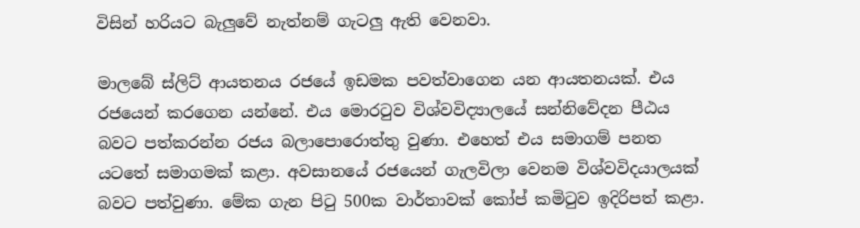විසින් හරියට බැලුවේ නැත්නම් ගැටලු ඇති වෙනවා.

මාලබේ ස්ලිට් ආයතනය රජයේ ඉඩමක පවත්වාගෙන යන ආයතනයක්. එය රජයෙන් කරගෙන යන්නේ. එය මොරටුව විශ්වවිද්‍යාලයේ සන්නිවේදන පීඨය බවට පත්කරන්න රජය බලාපොරොත්තු වුණා. එහෙත් එය සමාගම් පනත යටතේ සමාගමක් කළා. අවසානයේ රජයෙන් ගැලවිලා වෙනම විශ්වවිදයාලයක් බවට පත්වුණා. මේක ගැන පිටු 500ක වාර්තාවක් කෝප් කමිටුව ඉදිරිපත් කළා.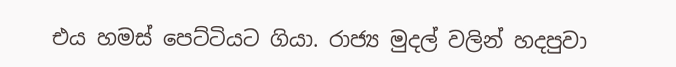එය හමස් පෙට්ටියට ගියා. රාජ්‍ය මුදල් වලින් හදපුවා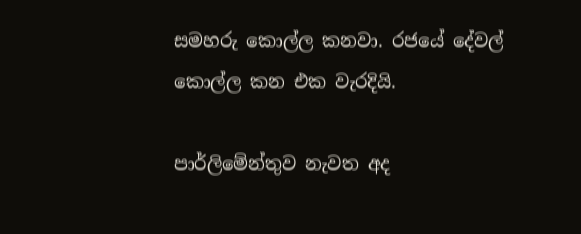සමහරු කොල්ල කනවා. රජයේ දේවල් කොල්ල කන එක වැරදියි.

පාර්ලිමේන්තුව නැවත අද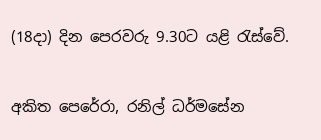(18දා) දින පෙරවරු 9.30ට යළි රැස්වේ.

අකිත පෙරේරා, රනිල් ධර්මසේන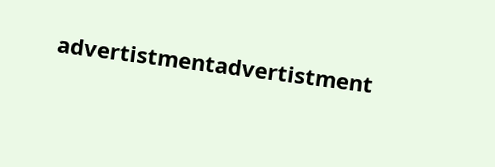advertistmentadvertistment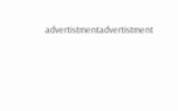advertistmentadvertistment